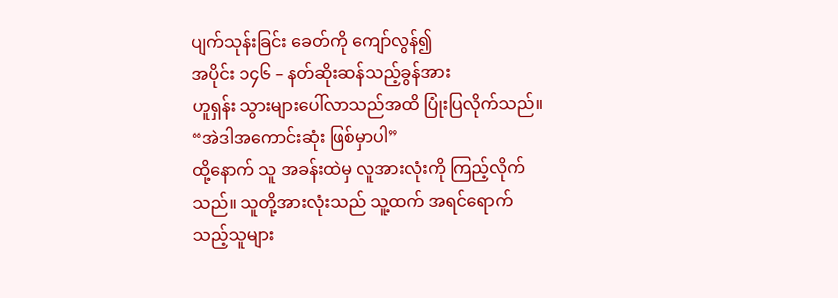ပျက်သုန်းခြင်း ခေတ်ကို ကျော်လွန်၍
အပိုင်း ၁၄၆ – နတ်ဆိုးဆန်သည့်ခွန်အား
ဟူရှန်း သွားများပေါ်လာသည်အထိ ပြုံးပြလိုက်သည်။ “အဲဒါအကောင်းဆုံး ဖြစ်မှာပါ”
ထို့နောက် သူ အခန်းထဲမှ လူအားလုံးကို ကြည့်လိုက်သည်။ သူတို့အားလုံးသည် သူ့ထက် အရင်ရောက်သည့်သူများ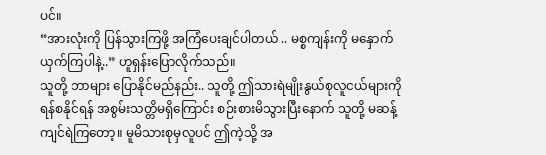ပင်။
“အားလုံးကို ပြန်သွားကြဖို့ အကြံပေးချင်ပါတယ် .. မစ္စကျန်းကို မနှောက်ယှက်ကြပါနဲ့..” ဟူရှန်းပြောလိုက်သည်။
သူတို့ ဘာများ ပြောနိုင်မည်နည်း.. သူတို့ ဤသားရဲမျိုးနွယ်စုလူငယ်များကို ရန်စနိုင်ရန် အစွမ်းသတ္တိမရှိကြောင်း စဉ်းစားမိသွားပြီးနောက် သူတို့ မဆန့်ကျင်ရဲကြတော့။ မူမိသားစုမှလူပင် ဤကဲ့သို့ အ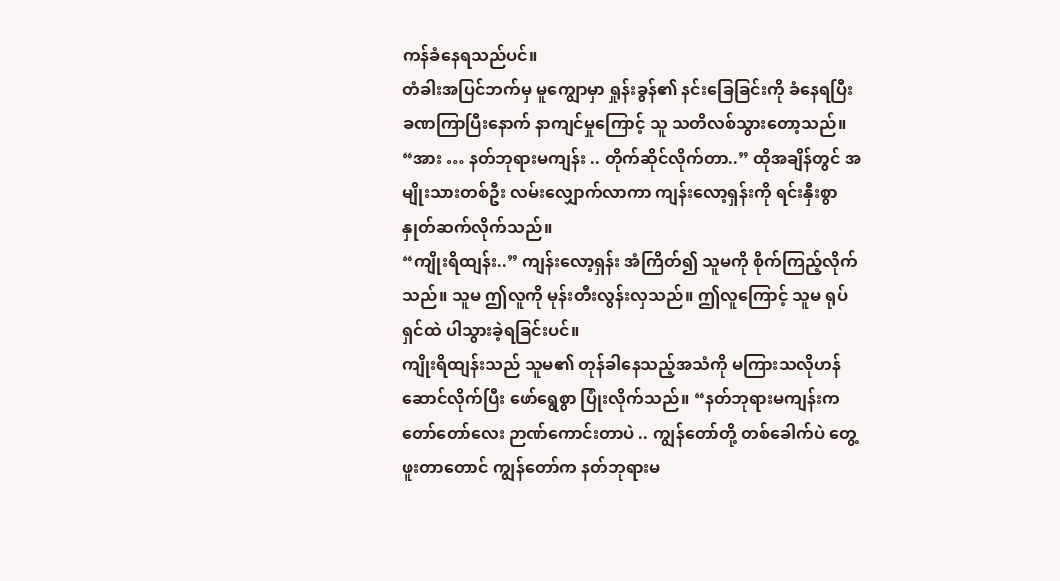ကန်ခံနေရသည်ပင်။
တံခါးအပြင်ဘက်မှ မူကျွောမှာ ရှုန်းခွန်၏ နင်းခြေခြင်းကို ခံနေရပြီး ခဏကြာပြီးနောက် နာကျင်မှုကြောင့် သူ သတိလစ်သွားတော့သည်။
“အား … နတ်ဘုရားမကျန်း .. တိုက်ဆိုင်လိုက်တာ..” ထိုအချိန်တွင် အမျိုးသားတစ်ဦး လမ်းလျှောက်လာကာ ကျန်းလော့ရှန်းကို ရင်းနှီးစွာ နှုတ်ဆက်လိုက်သည်။
“ကျိုးရိထျန်း..” ကျန်းလော့ရှန်း အံကြိတ်၍ သူမကို စိုက်ကြည့်လိုက်သည်။ သူမ ဤလူကို မုန်းတီးလွန်းလှသည်။ ဤလူကြောင့် သူမ ရုပ်ရှင်ထဲ ပါသွားခဲ့ရခြင်းပင်။
ကျိုးရိထျန်းသည် သူမ၏ တုန်ခါနေသည့်အသံကို မကြားသလိုဟန်ဆောင်လိုက်ပြီး ဖော်ရွေစွာ ပြုံးလိုက်သည်။ “နတ်ဘုရားမကျန်းက တော်တော်လေး ဉာဏ်ကောင်းတာပဲ .. ကျွန်တော်တို့ တစ်ခေါက်ပဲ တွေ့ဖူးတာတောင် ကျွန်တော်က နတ်ဘုရားမ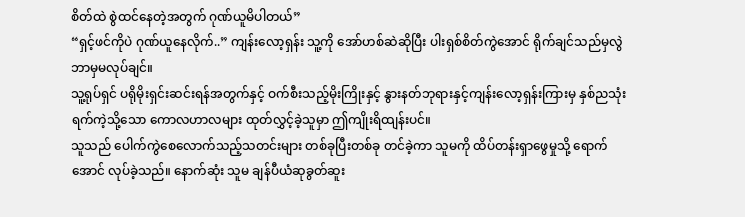စိတ်ထဲ စွဲထင်နေတဲ့အတွက် ဂုဏ်ယူမိပါတယ်”
“ရှင့်ဖင်ကိုပဲ ဂုဏ်ယူနေလိုက်..” ကျန်းလော့ရှန်း သူ့ကို အော်ဟစ်ဆဲဆိုပြီး ပါးရှစ်စိတ်ကွဲအောင် ရိုက်ချင်သည်မှလွဲ ဘာမှမလုပ်ချင်။
သူ့ရုပ်ရှင် ပရိုမိုးရှင်းဆင်းရန်အတွက်နှင့် ဝက်စီးသည့်မိုးကြိုးနှင့် နွားနတ်ဘုရားနှင့်ကျန်းလော့ရှန်းကြားမှ နှစ်ညသုံးရက်ကဲ့သို့သော ကောလဟာလများ ထုတ်လွှင့်ခဲ့သူမှာ ဤကျိုးရိထျန်းပင်။
သူသည် ပေါက်ကွဲစေလောက်သည့်သတင်းများ တစ်ခုပြီးတစ်ခု တင်ခဲ့ကာ သူမကို ထိပ်တန်းရှာဖွေမှုသို့ ရောက်အောင် လုပ်ခဲ့သည်။ နောက်ဆုံး သူမ ချန်ပီယံဆုခွတ်ဆူး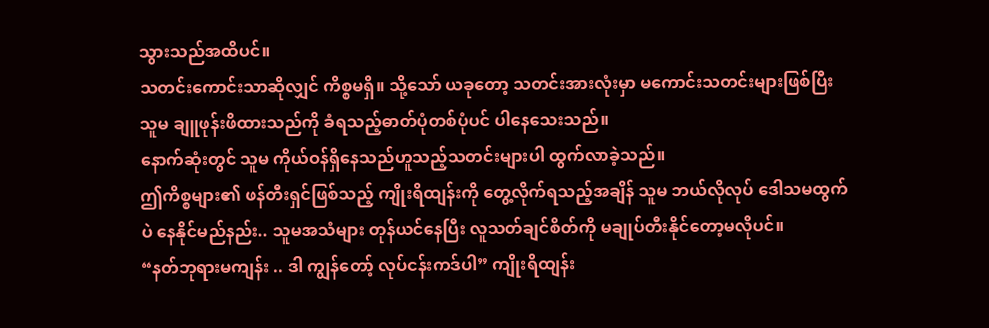သွားသည်အထိပင်။
သတင်းကောင်းသာဆိုလျှင် ကိစ္စမရှိ။ သို့သော် ယခုတော့ သတင်းအားလုံးမှာ မကောင်းသတင်းများဖြစ်ပြီး သူမ ချူဖုန်းဖိထားသည်ကို ခံရသည့်ဓာတ်ပုံတစ်ပုံပင် ပါနေသေးသည်။
နောက်ဆုံးတွင် သူမ ကိုယ်ဝန်ရှိနေသည်ဟူသည့်သတင်းများပါ ထွက်လာခဲ့သည်။
ဤကိစ္စများ၏ ဖန်တီးရှင်ဖြစ်သည့် ကျိုးရိထျန်းကို တွေ့လိုက်ရသည့်အချိန် သူမ ဘယ်လိုလုပ် ဒေါသမထွက်ပဲ နေနိုင်မည်နည်း.. သူမအသံများ တုန်ယင်နေပြီး လူသတ်ချင်စိတ်ကို မချုပ်တီးနိုင်တော့မလိုပင်။
“နတ်ဘုရားမကျန်း .. ဒါ ကျွန်တော့် လုပ်ငန်းကဒ်ပါ” ကျိုးရိထျန်း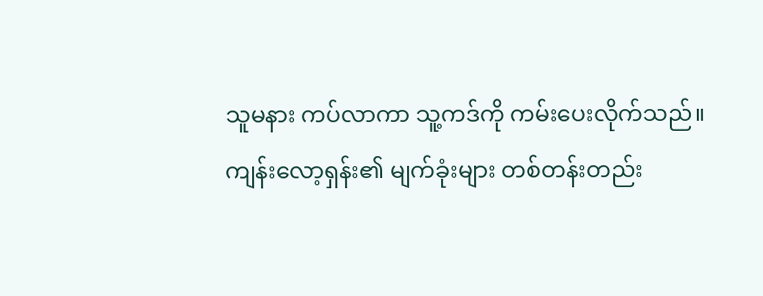သူမနား ကပ်လာကာ သူ့ကဒ်ကို ကမ်းပေးလိုက်သည်။
ကျန်းလော့ရှန်း၏ မျက်ခုံးများ တစ်တန်းတည်း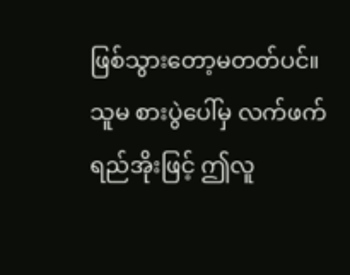ဖြစ်သွားတော့မတတ်ပင်။ သူမ စားပွဲပေါ်မှ လက်ဖက်ရည်အိုးဖြင့် ဤလူ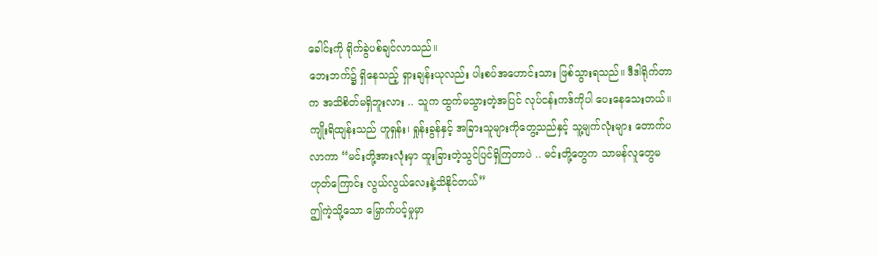ခေါင်းကို ရိုက်ခွဲပစ်ချင်လာသည်။
ဘေးဘက်၌ ရှိနေသည့် ရှားချန်းယုလည်း ပါးစပ်အဟောင်းသား ဖြစ်သွားရသည်။ ဒီဒါရိုက်တာက အသိစိတ်မရှိဘူးလား .. သူက ထွက်မသွားတဲ့အပြင် လုပ်ငန်းကဒ်ကိုပါ ပေးနေသေးတယ်။
ကျိုးရိထျန်းသည် ဟူရှန်း၊ ရှုန်းခွန်နှင့် အခြားသူများကိုတွေ့သည်နှင့် သူ့မျက်လုံးများ တောက်ပလာကာ “မင်းတို့အားလုံးမှာ ထူးခြားတဲ့သွင်ပြင်ရှိကြတာပဲ .. မင်းတို့တွေက သာမန်လူတွေမဟုတ်ကြောင်း လွယ်လွယ်လေးနဲ့သိနိုင်တယ်”
ဤကဲ့သို့သော မြှောက်ပင့်မှုမှာ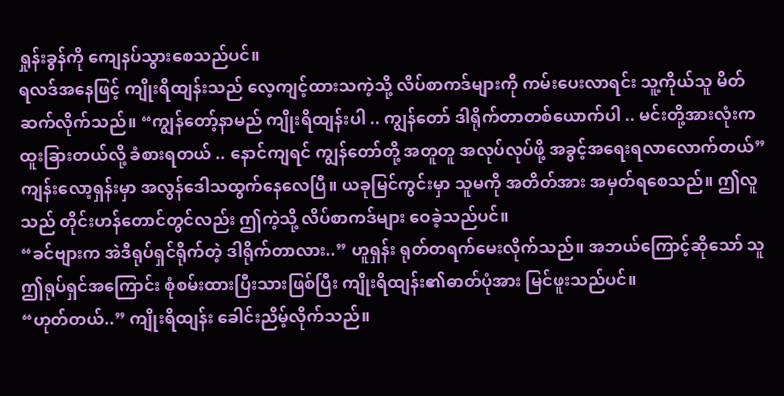ရှုန်းခွန်ကို ကျေနပ်သွားစေသည်ပင်။
ရလဒ်အနေဖြင့် ကျိုးရိထျန်းသည် လေ့ကျင့်ထားသကဲ့သို့ လိပ်စာကဒ်များကို ကမ်းပေးလာရင်း သူ့ကိုယ်သူ မိတ်ဆက်လိုက်သည်။ “ကျွန်တော့်နာမည် ကျိုးရိထျန်းပါ .. ကျွန်တော် ဒါရိုက်တာတစ်ယောက်ပါ .. မင်းတို့အားလုံးက ထူးခြားတယ်လို့ ခံစားရတယ် .. နောင်ကျရင် ကျွန်တော်တို့ အတူတူ အလုပ်လုပ်ဖို့ အခွင့်အရေးရလာလောက်တယ်”
ကျန်းလော့ရှန်းမှာ အလွန်ဒေါသထွက်နေလေပြီ။ ယခုမြင်ကွင်းမှာ သူမကို အတိတ်အား အမှတ်ရစေသည်။ ဤလူသည် တိုင်းဟန်တောင်တွင်လည်း ဤကဲ့သို့ လိပ်စာကဒ်များ ဝေခဲ့သည်ပင်။
“ခင်ဗျားက အဲဒီရုပ်ရှင်ရိုက်တဲ့ ဒါရိုက်တာလား..” ဟူရှန်း ရုတ်တရက်မေးလိုက်သည်။ အဘယ်ကြောင့်ဆိုသော် သူ ဤရုပ်ရှင်အကြောင်း စုံစမ်းထားပြီးသားဖြစ်ပြီး ကျိုးရိထျန်း၏ဓာတ်ပုံအား မြင်ဖူးသည်ပင်။
“ဟုတ်တယ်..” ကျိုးရိထျန်း ခေါင်းညိမ့်လိုက်သည်။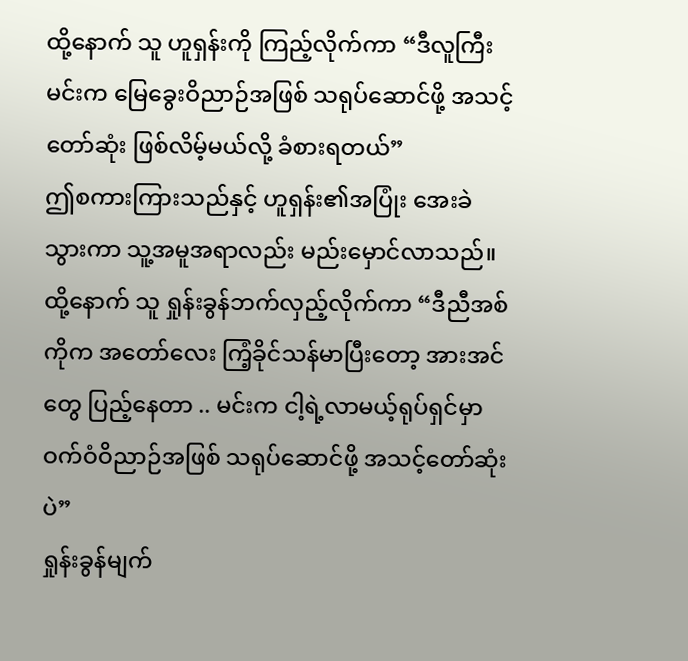ထို့နောက် သူ ဟူရှန်းကို ကြည့်လိုက်ကာ “ဒီလူကြီးမင်းက မြေခွေးဝိညာဉ်အဖြစ် သရုပ်ဆောင်ဖို့ အသင့်တော်ဆုံး ဖြစ်လိမ့်မယ်လို့ ခံစားရတယ်”
ဤစကားကြားသည်နှင့် ဟူရှန်း၏အပြုံး အေးခဲသွားကာ သူ့အမူအရာလည်း မည်းမှောင်လာသည်။
ထို့နောက် သူ ရှုန်းခွန်ဘက်လှည့်လိုက်ကာ “ဒီညီအစ်ကိုက အတော်လေး ကြံ့ခိုင်သန်မာပြီးတော့ အားအင်တွေ ပြည့်နေတာ .. မင်းက ငါ့ရဲ့လာမယ့်ရုပ်ရှင်မှာ ဝက်ဝံဝိညာဉ်အဖြစ် သရုပ်ဆောင်ဖို့ အသင့်တော်ဆုံးပဲ”
ရှုန်းခွန်မျက်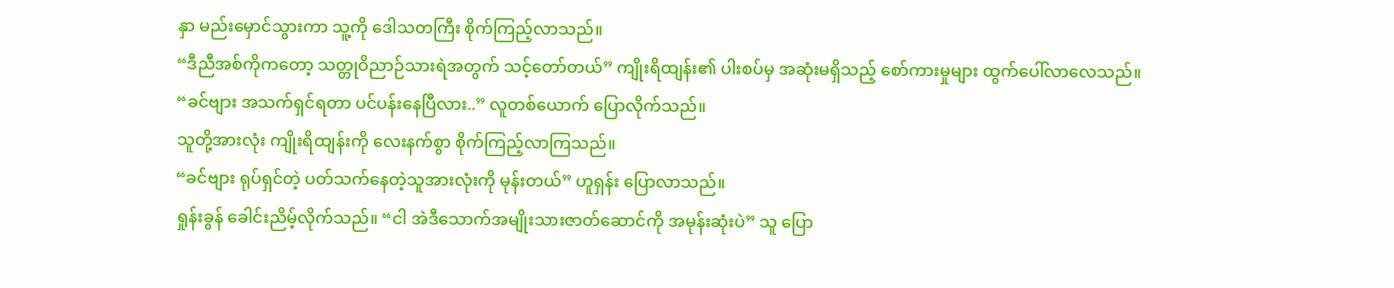နှာ မည်းမှောင်သွားကာ သူ့ကို ဒေါသတကြီး စိုက်ကြည့်လာသည်။
“ဒီညီအစ်ကိုကတော့ သတ္တုဝိညာဉ်သားရဲအတွက် သင့်တော်တယ်” ကျိုးရိထျန်း၏ ပါးစပ်မှ အဆုံးမရှိသည့် စော်ကားမှုများ ထွက်ပေါ်လာလေသည်။
“ခင်ဗျား အသက်ရှင်ရတာ ပင်ပန်းနေပြီလား..” လူတစ်ယောက် ပြောလိုက်သည်။
သူတို့အားလုံး ကျိုးရိထျန်းကို လေးနက်စွာ စိုက်ကြည့်လာကြသည်။
“ခင်ဗျား ရုပ်ရှင်တဲ့ ပတ်သက်နေတဲ့သူအားလုံးကို မုန်းတယ်” ဟူရှန်း ပြောလာသည်။
ရှုန်းခွန် ခေါင်းညိမ့်လိုက်သည်။ “ငါ အဲဒီသောက်အမျိုးသားဇာတ်ဆောင်ကို အမုန်းဆုံးပဲ” သူ ပြော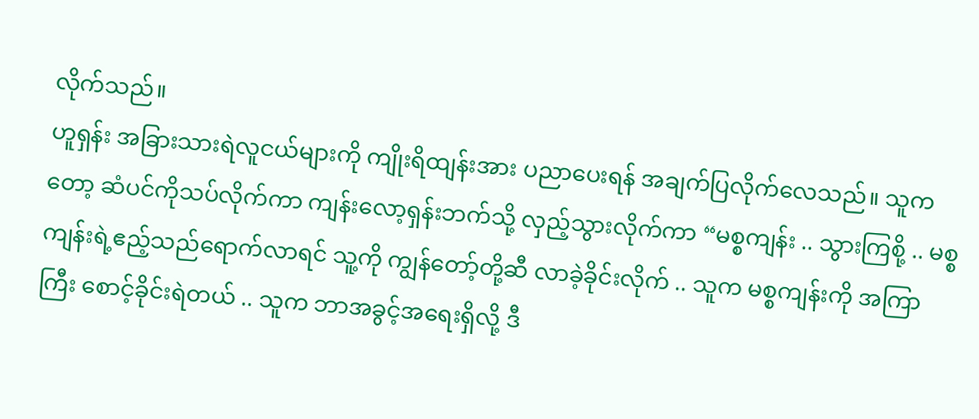လိုက်သည်။
ဟူရှန်း အခြားသားရဲလူငယ်များကို ကျိုးရိထျန်းအား ပညာပေးရန် အချက်ပြလိုက်လေသည်။ သူကတော့ ဆံပင်ကိုသပ်လိုက်ကာ ကျန်းလော့ရှန်းဘက်သို့ လှည့်သွားလိုက်ကာ “မစ္စကျန်း .. သွားကြစို့ .. မစ္စကျန်းရဲ့ဧည့်သည်ရောက်လာရင် သူ့ကို ကျွန်တော့်တို့ဆီ လာခဲ့ခိုင်းလိုက် .. သူက မစ္စကျန်းကို အကြာကြီး စောင့်ခိုင်းရဲတယ် .. သူက ဘာအခွင့်အရေးရှိလို့ ဒီ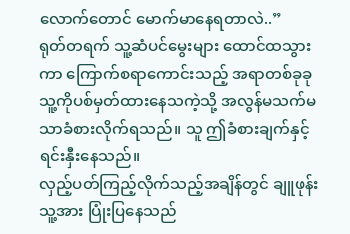လောက်တောင် မောက်မာနေရတာလဲ..”
ရုတ်တရက် သူ့ဆံပင်မွေးများ ထောင်ထသွားကာ ကြောက်စရာကောင်းသည့် အရာတစ်ခုခု သူ့ကိုပစ်မှတ်ထားနေသကဲ့သို့ အလွန်မသက်မသာခံစားလိုက်ရသည်။ သူ ဤခံစားချက်နှင့် ရင်းနှီးနေသည်။
လှည့်ပတ်ကြည့်လိုက်သည့်အချိန်တွင် ချူဖုန်း သူ့အား ပြုံးပြနေသည်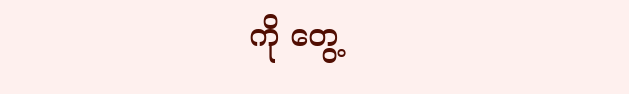ကို တွေ့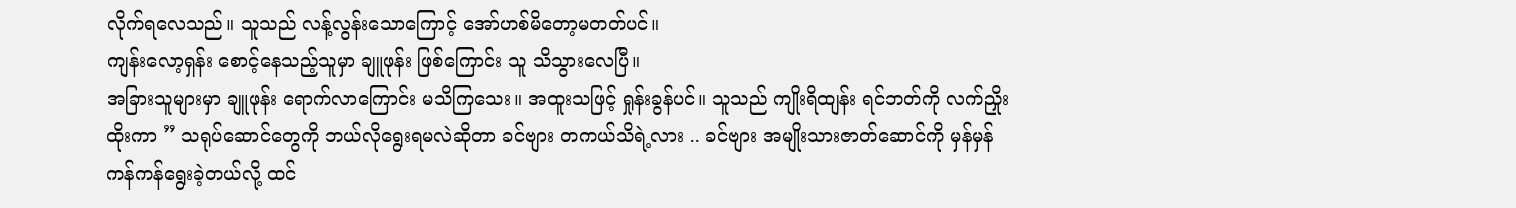လိုက်ရလေသည်။ သူသည် လန့်လွန်းသောကြောင့် အော်ဟစ်မိတော့မတတ်ပင်။
ကျန်းလော့ရှန်း စောင့်နေသည့်သူမှာ ချူဖုန်း ဖြစ်ကြောင်း သူ သိသွားလေပြီ။
အခြားသူများမှာ ချူဖုန်း ရောက်လာကြောင်း မသိကြသေး။ အထူးသဖြင့် ရှုန်းခွန်ပင်။ သူသည် ကျိုးရိထျန်း ရင်ဘတ်ကို လက်ညှိုးထိုးကာ ” သရုပ်ဆောင်တွေကို ဘယ်လိုရွေးရမလဲဆိုတာ ခင်ဗျား တကယ်သိရဲ့လား .. ခင်ဗျား အမျိုးသားဇာတ်ဆောင်ကို မှန်မှန်ကန်ကန်ရွေးခဲ့တယ်လို့ ထင်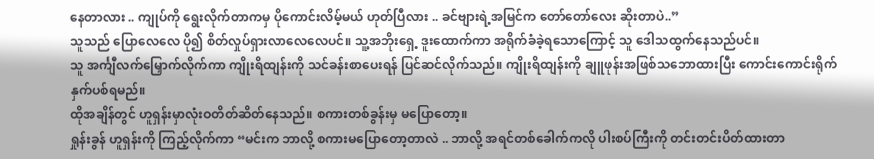နေတာလား .. ကျုပ်ကို ရွေးလိုက်တာကမှ ပိုကောင်းလိမ့်မယ် ဟုတ်ပြီလား .. ခင်ဗျားရဲ့အမြင်က တော်တော်လေး ဆိုးတာပဲ..”
သူသည် ပြောလေလေ ပို၍ စိတ်လှုပ်ရှားလာလေလေပင်။ သူ့အဘိုးရှေ့ ဒူးထောက်ကာ အရိုက်ခံခဲ့ရသောကြောင့် သူ ဒေါသထွက်နေသည်ပင်။
သူ အင်္ကျီလက်မြှောက်လိုက်ကာ ကျိုးရိထျန်းကို သင်ခန်းစာပေးရန် ပြင်ဆင်လိုက်သည်။ ကျိုးရိထျန်းကို ချူဖုန်းအဖြစ်သဘောထားပြီး ကောင်းကောင်းရိုက်နှက်ပစ်ရမည်။
ထိုအချိန်တွင် ဟူရှန်းမှာလုံးဝတိတ်ဆိတ်နေသည်။ စကားတစ်ခွန်းမှ မပြောတော့။
ရှုန်းခွန် ဟူရှန်းကို ကြည့်လိုက်ကာ “မင်းက ဘာလို့ စကားမပြောတော့တာလဲ .. ဘာလို့ အရင်တစ်ခေါက်ကလို ပါးစပ်ကြီးကို တင်းတင်းပိတ်ထားတာ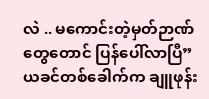လဲ .. မကောင်းတဲ့မှတ်ဉာဏ်တွေတောင် ပြန်ပေါ်လာပြီ”
ယခင်တစ်ခေါက်က ချူဖုန်း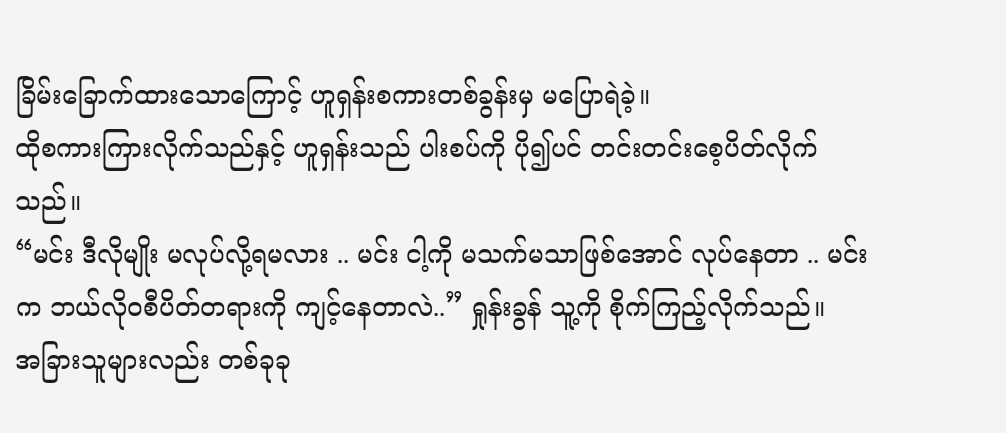ခြိမ်းခြောက်ထားသောကြောင့် ဟူရှန်းစကားတစ်ခွန်းမှ မပြောရဲခဲ့။
ထိုစကားကြားလိုက်သည်နှင့် ဟူရှန်းသည် ပါးစပ်ကို ပို၍ပင် တင်းတင်းစေ့ပိတ်လိုက်သည်။
“မင်း ဒီလိုမျိုး မလုပ်လို့ရမလား .. မင်း ငါ့ကို မသက်မသာဖြစ်အောင် လုပ်နေတာ .. မင်းက ဘယ်လိုဝစီပိတ်တရားကို ကျင့်နေတာလဲ..” ရှုန်းခွန် သူ့ကို စိုက်ကြည့်လိုက်သည်။
အခြားသူများလည်း တစ်ခုခု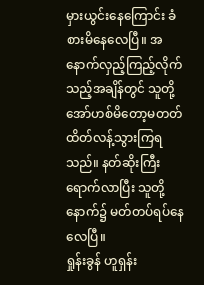မှားယွင်းနေကြောင်း ခံစားမိနေလေပြီ။ အနောက်လှည့်ကြည့်လိုက်သည့်အချိန်တွင် သူတို့ အော်ဟစ်မိတော့မတတ် ထိတ်လန့်သွားကြရသည်။ နတ်ဆိုးကြီးရောက်လာပြီး သူတို့နောက်၌ မတ်တပ်ရပ်နေလေပြီ။
ရှုန်းခွန် ဟူရှန်း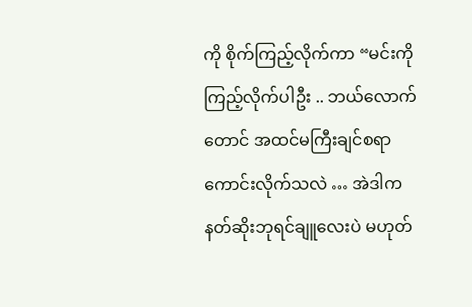ကို စိုက်ကြည့်လိုက်ကာ “မင်းကိုကြည့်လိုက်ပါဦး .. ဘယ်လောက်တောင် အထင်မကြီးချင်စရာ ကောင်းလိုက်သလဲ … အဲဒါက နတ်ဆိုးဘုရင်ချူလေးပဲ မဟုတ်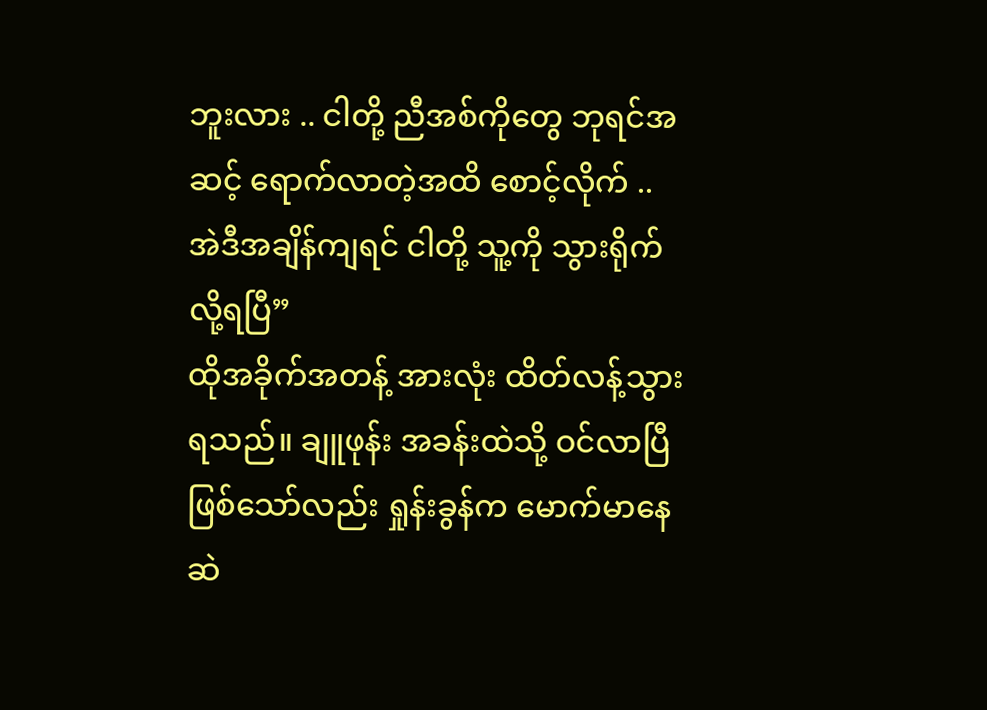ဘူးလား .. ငါတို့ ညီအစ်ကိုတွေ ဘုရင်အဆင့် ရောက်လာတဲ့အထိ စောင့်လိုက် .. အဲဒီအချိန်ကျရင် ငါတို့ သူ့ကို သွားရိုက်လို့ရပြီ”
ထိုအခိုက်အတန့် အားလုံး ထိတ်လန့်သွားရသည်။ ချူဖုန်း အခန်းထဲသို့ ဝင်လာပြီဖြစ်သော်လည်း ရှုန်းခွန်က မောက်မာနေဆဲ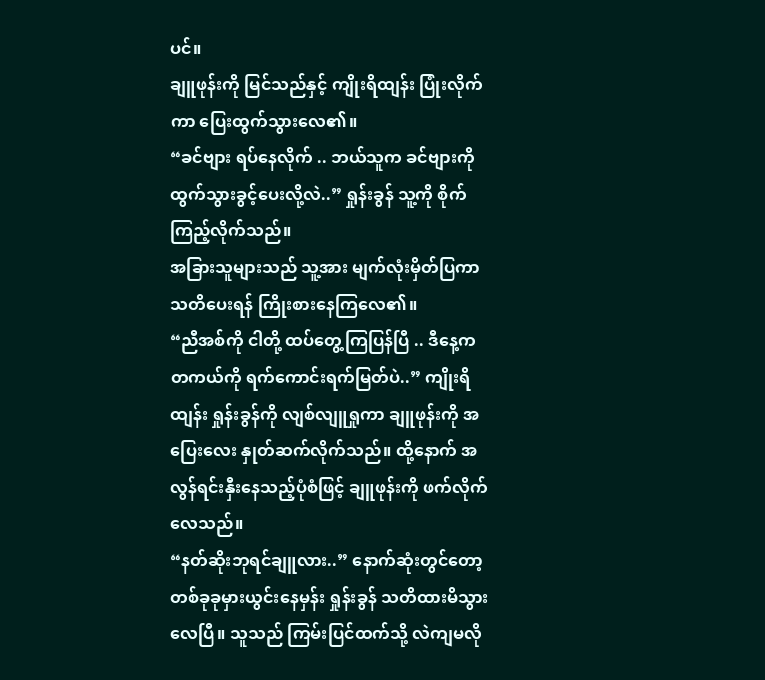ပင်။
ချူဖုန်းကို မြင်သည်နှင့် ကျိုးရိထျန်း ပြုံးလိုက်ကာ ပြေးထွက်သွားလေ၏။
“ခင်ဗျား ရပ်နေလိုက် .. ဘယ်သူက ခင်ဗျားကို ထွက်သွားခွင့်ပေးလို့လဲ..” ရှုန်းခွန် သူ့ကို စိုက်ကြည့်လိုက်သည်။
အခြားသူများသည် သူ့အား မျက်လုံးမှိတ်ပြကာ သတိပေးရန် ကြိုးစားနေကြလေ၏။
“ညီအစ်ကို ငါတို့ ထပ်တွေ့ကြပြန်ပြီ .. ဒီနေ့က တကယ်ကို ရက်ကောင်းရက်မြတ်ပဲ..” ကျိုးရိထျန်း ရှုန်းခွန်ကို လျစ်လျူရှုကာ ချူဖုန်းကို အပြေးလေး နှုတ်ဆက်လိုက်သည်။ ထို့နောက် အလွန်ရင်းနှီးနေသည့်ပုံစံဖြင့် ချူဖုန်းကို ဖက်လိုက်လေသည်။
“နတ်ဆိုးဘုရင်ချူလား..” နောက်ဆုံးတွင်တော့ တစ်ခုခုမှားယွင်းနေမှန်း ရှုန်းခွန် သတိထားမိသွားလေပြီ။ သူသည် ကြမ်းပြင်ထက်သို့ လဲကျမလို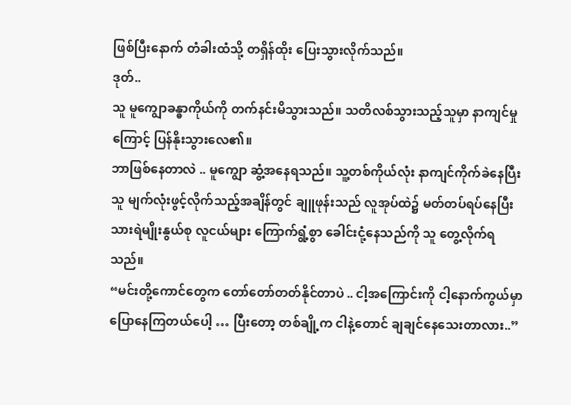ဖြစ်ပြီးနောက် တံခါးထံသို့ တရှိန်ထိုး ပြေးသွားလိုက်သည်။
ဒုတ်..
သူ မူကျွောခန္ဓာကိုယ်ကို တက်နင်းမိသွားသည်။ သတိလစ်သွားသည့်သူမှာ နာကျင်မှုကြောင့် ပြန်နိုးသွားလေ၏။
ဘာဖြစ်နေတာလဲ .. မူကျွော ဆွံ့အနေရသည်။ သူ့တစ်ကိုယ်လုံး နာကျင်ကိုက်ခဲနေပြီး သူ မျက်လုံးဖွင့်လိုက်သည့်အချိန်တွင် ချူဖုန်းသည် လူအုပ်ထဲ၌ မတ်တပ်ရပ်နေပြီး သားရဲမျိုးနွယ်စု လူငယ်များ ကြောက်ရွံ့စွာ ခေါင်းငုံ့နေသည်ကို သူ တွေ့လိုက်ရသည်။
“မင်းတို့ကောင်တွေက တော်တော်တတ်နိုင်တာပဲ .. ငါ့အကြောင်းကို ငါ့နောက်ကွယ်မှာ ပြောနေကြတယ်ပေါ့ … ပြီးတော့ တစ်ချို့က ငါနဲ့တောင် ချချင်နေသေးတာလား..”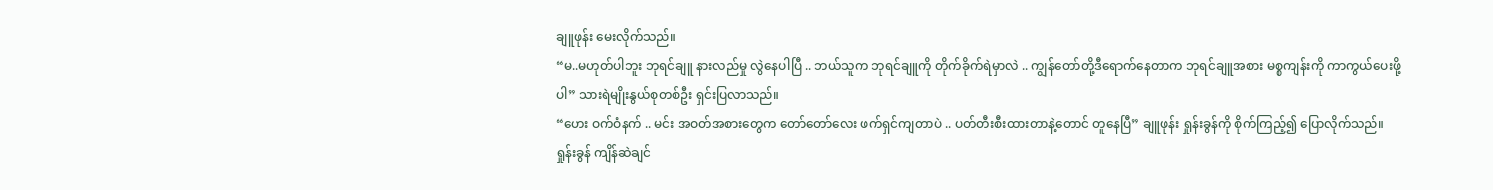ချူဖုန်း မေးလိုက်သည်။
“မ..မဟုတ်ပါဘူး ဘုရင်ချူ နားလည်မှု လွဲနေပါပြီ .. ဘယ်သူက ဘုရင်ချူကို တိုက်ခိုက်ရဲမှာလဲ .. ကျွန်တော်တို့ဒီရောက်နေတာက ဘုရင်ချူအစား မစ္စကျန်းကို ကာကွယ်ပေးဖို့ပါ” သားရဲမျိုးနွယ်စုတစ်ဦး ရှင်းပြလာသည်။
“ဟေး ဝက်ဝံနက် .. မင်း အဝတ်အစားတွေက တော်တော်လေး ဖက်ရှင်ကျတာပဲ .. ပတ်တီးစီးထားတာနဲ့တောင် တူနေပြီ” ချူဖုန်း ရှုန်းခွန်ကို စိုက်ကြည့်၍ ပြောလိုက်သည်။
ရှုန်းခွန် ကျိန်ဆဲချင်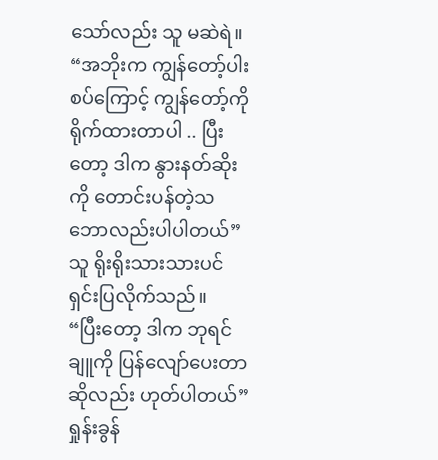သော်လည်း သူ မဆဲရဲ။ “အဘိုးက ကျွန်တော့်ပါးစပ်ကြောင့် ကျွန်တော့်ကို ရိုက်ထားတာပါ .. ပြီးတော့ ဒါက နွားနတ်ဆိုးကို တောင်းပန်တဲ့သဘောလည်းပါပါတယ်” သူ ရိုးရိုးသားသားပင် ရှင်းပြလိုက်သည်။
“ပြီးတော့ ဒါက ဘုရင်ချူကို ပြန်လျော်ပေးတာဆိုလည်း ဟုတ်ပါတယ်” ရှုန်းခွန်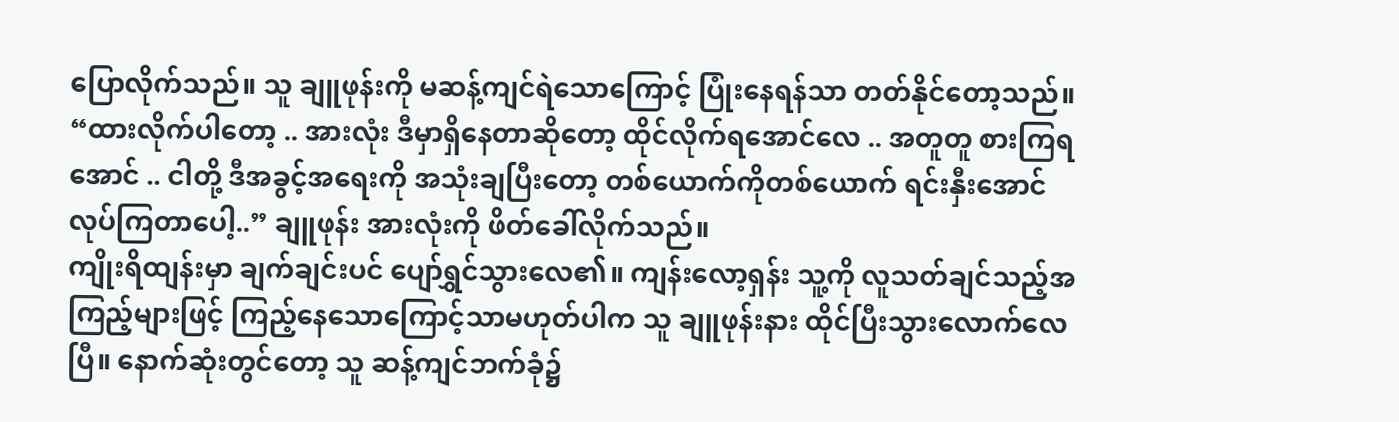ပြောလိုက်သည်။ သူ ချူဖုန်းကို မဆန့်ကျင်ရဲသောကြောင့် ပြုံးနေရန်သာ တတ်နိုင်တော့သည်။
“ထားလိုက်ပါတော့ .. အားလုံး ဒီမှာရှိနေတာဆိုတော့ ထိုင်လိုက်ရအောင်လေ .. အတူတူ စားကြရအောင် .. ငါတို့ ဒီအခွင့်အရေးကို အသုံးချပြီးတော့ တစ်ယောက်ကိုတစ်ယောက် ရင်းနှီးအောင် လုပ်ကြတာပေါ့..” ချူဖုန်း အားလုံးကို ဖိတ်ခေါ်လိုက်သည်။
ကျိုးရိထျန်းမှာ ချက်ချင်းပင် ပျော်ရွှင်သွားလေ၏။ ကျန်းလော့ရှန်း သူ့ကို လူသတ်ချင်သည့်အကြည့်များဖြင့် ကြည့်နေသောကြောင့်သာမဟုတ်ပါက သူ ချူဖုန်းနား ထိုင်ပြီးသွားလောက်လေပြီ။ နောက်ဆုံးတွင်တော့ သူ ဆန့်ကျင်ဘက်ခုံ၌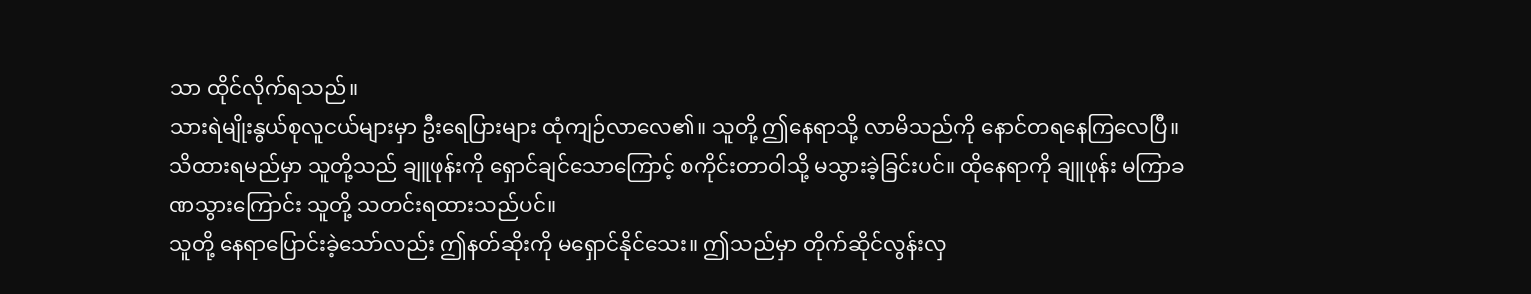သာ ထိုင်လိုက်ရသည်။
သားရဲမျိုးနွယ်စုလူငယ်များမှာ ဦးရေပြားများ ထုံကျဉ်လာလေ၏။ သူတို့ ဤနေရာသို့ လာမိသည်ကို နောင်တရနေကြလေပြီ။
သိထားရမည်မှာ သူတို့သည် ချူဖုန်းကို ရှောင်ချင်သောကြောင့် စကိုင်းတာဝါသို့ မသွားခဲ့ခြင်းပင်။ ထိုနေရာကို ချူဖုန်း မကြာခဏသွားကြောင်း သူတို့ သတင်းရထားသည်ပင်။
သူတို့ နေရာပြောင်းခဲ့သော်လည်း ဤနတ်ဆိုးကို မရှောင်နိုင်သေး။ ဤသည်မှာ တိုက်ဆိုင်လွန်းလှ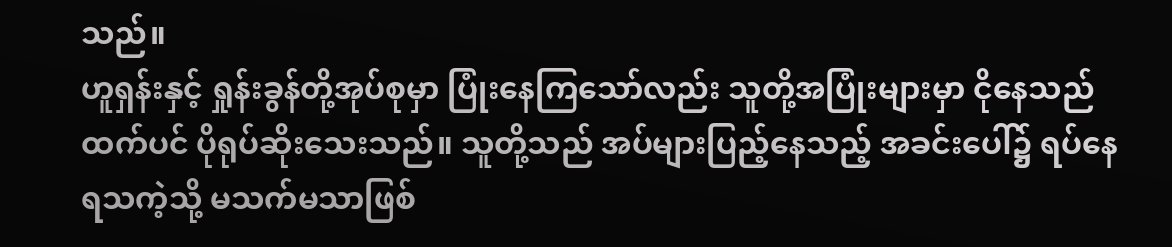သည်။
ဟူရှန်းနှင့် ရှုန်းခွန်တို့အုပ်စုမှာ ပြုံးနေကြသော်လည်း သူတို့အပြုံးများမှာ ငိုနေသည်ထက်ပင် ပိုရုပ်ဆိုးသေးသည်။ သူတို့သည် အပ်များပြည့်နေသည့် အခင်းပေါ်၌ ရပ်နေရသကဲ့သို့ မသက်မသာဖြစ်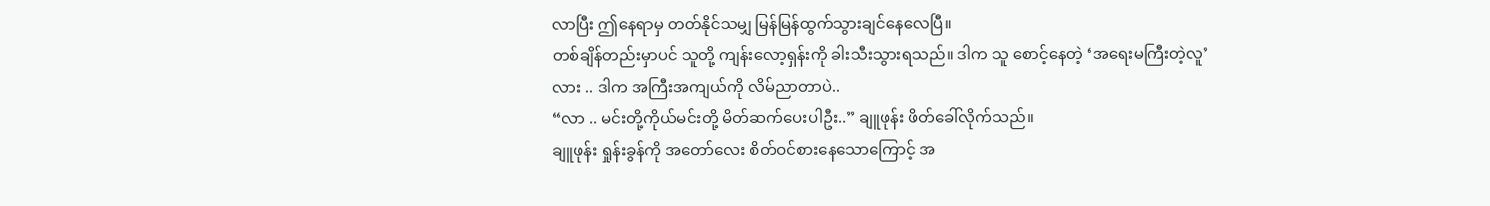လာပြီး ဤနေရာမှ တတ်နိုင်သမျှ မြန်မြန်ထွက်သွားချင်နေလေပြီ။
တစ်ချိန်တည်းမှာပင် သူတို့ ကျန်းလော့ရှန်းကို ခါးသီးသွားရသည်။ ဒါက သူ စောင့်နေတဲ့ ‘အရေးမကြီးတဲ့လူ’လား .. ဒါက အကြီးအကျယ်ကို လိမ်ညာတာပဲ..
“လာ .. မင်းတို့ကိုယ်မင်းတို့ မိတ်ဆက်ပေးပါဦး..” ချူဖုန်း ဖိတ်ခေါ်လိုက်သည်။
ချူဖုန်း ရှုန်းခွန်ကို အတော်လေး စိတ်ဝင်စားနေသောကြောင့် အ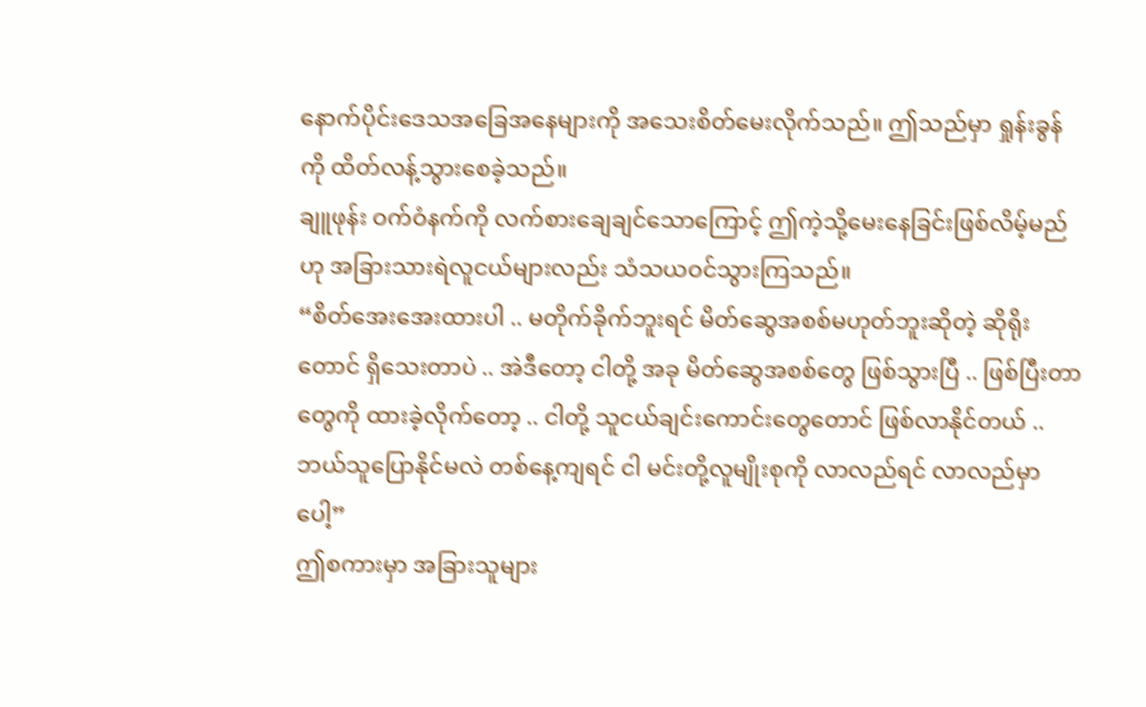နောက်ပိုင်းဒေသအခြေအနေများကို အသေးစိတ်မေးလိုက်သည်။ ဤသည်မှာ ရှုန်းခွန်ကို ထိတ်လန့်သွားစေခဲ့သည်။
ချူဖုန်း ဝက်ဝံနက်ကို လက်စားချေချင်သောကြောင့် ဤကဲ့သို့မေးနေခြင်းဖြစ်လိမ့်မည်ဟု အခြားသားရဲလူငယ်များလည်း သံသယဝင်သွားကြသည်။
“စိတ်အေးအေးထားပါ .. မတိုက်ခိုက်ဘူးရင် မိတ်ဆွေအစစ်မဟုတ်ဘူးဆိုတဲ့ ဆိုရိုးတောင် ရှိသေးတာပဲ .. အဲဒီတော့ ငါတို့ အခု မိတ်ဆွေအစစ်တွေ ဖြစ်သွားပြီ .. ဖြစ်ပြီးတာတွေကို ထားခဲ့လိုက်တော့ .. ငါတို့ သူငယ်ချင်းကောင်းတွေတောင် ဖြစ်လာနိုင်တယ် .. ဘယ်သူပြောနိုင်မလဲ တစ်နေ့ကျရင် ငါ မင်းတို့လူမျိုးစုကို လာလည်ရင် လာလည်မှာပေါ့”
ဤစကားမှာ အခြားသူများ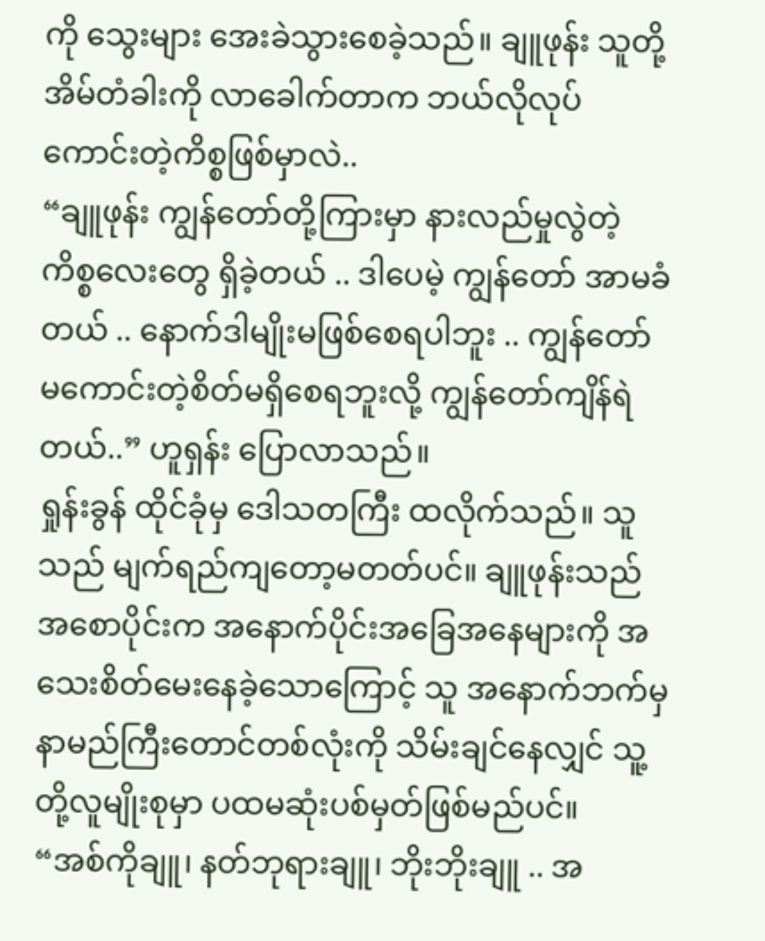ကို သွေးများ အေးခဲသွားစေခဲ့သည်။ ချူဖုန်း သူတို့အိမ်တံခါးကို လာခေါက်တာက ဘယ်လိုလုပ် ကောင်းတဲ့ကိစ္စဖြစ်မှာလဲ..
“ချူဖုန်း ကျွန်တော်တို့ကြားမှာ နားလည်မှုလွဲတဲ့ ကိစ္စလေးတွေ ရှိခဲ့တယ် .. ဒါပေမဲ့ ကျွန်တော် အာမခံတယ် .. နောက်ဒါမျိုးမဖြစ်စေရပါဘူး .. ကျွန်တော် မကောင်းတဲ့စိတ်မရှိစေရဘူးလို့ ကျွန်တော်ကျိန်ရဲတယ်..” ဟူရှန်း ပြောလာသည်။
ရှုန်းခွန် ထိုင်ခုံမှ ဒေါသတကြီး ထလိုက်သည်။ သူသည် မျက်ရည်ကျတော့မတတ်ပင်။ ချူဖုန်းသည် အစောပိုင်းက အနောက်ပိုင်းအခြေအနေများကို အသေးစိတ်မေးနေခဲ့သောကြောင့် သူ အနောက်ဘက်မှ နာမည်ကြီးတောင်တစ်လုံးကို သိမ်းချင်နေလျှင် သူ့တို့လူမျိုးစုမှာ ပထမဆုံးပစ်မှတ်ဖြစ်မည်ပင်။
“အစ်ကိုချူ၊ နတ်ဘုရားချူ၊ ဘိုးဘိုးချူ .. အ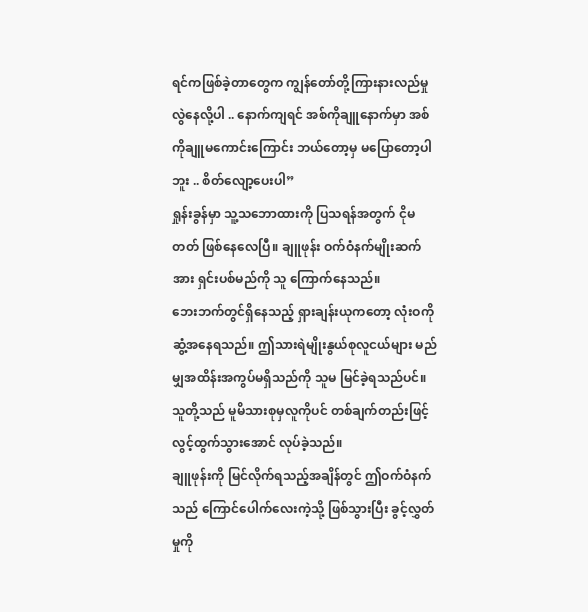ရင်ကဖြစ်ခဲ့တာတွေက ကျွန်တော်တို့ကြားနားလည်မှု လွဲနေလို့ပါ .. နောက်ကျရင် အစ်ကိုချူနောက်မှာ အစ်ကိုချူမကောင်းကြောင်း ဘယ်တော့မှ မပြောတော့ပါဘူး .. စိတ်လျော့ပေးပါ”
ရှုန်းခွန်မှာ သူ့သဘောထားကို ပြသရန်အတွက် ငိုမတတ် ဖြစ်နေလေပြီ။ ချူဖုန်း ဝက်ဝံနက်မျိုးဆက်အား ရှင်းပစ်မည်ကို သူ ကြောက်နေသည်။
ဘေးဘက်တွင်ရှိနေသည့် ရှားချန်းယုကတော့ လုံးဝကို ဆွံ့အနေရသည်။ ဤသားရဲမျိုးနွယ်စုလူငယ်များ မည်မျှအထိန်းအကွပ်မရှိသည်ကို သူမ မြင်ခဲ့ရသည်ပင်။ သူတို့သည် မူမိသားစုမှလူကိုပင် တစ်ချက်တည်းဖြင့် လွင့်ထွက်သွားအောင် လုပ်ခဲ့သည်။
ချူဖုန်းကို မြင်လိုက်ရသည့်အချိန်တွင် ဤဝက်ဝံနက်သည် ကြောင်ပေါက်လေးကဲ့သို့ ဖြစ်သွားပြီး ခွင့်လွှတ်မှုကို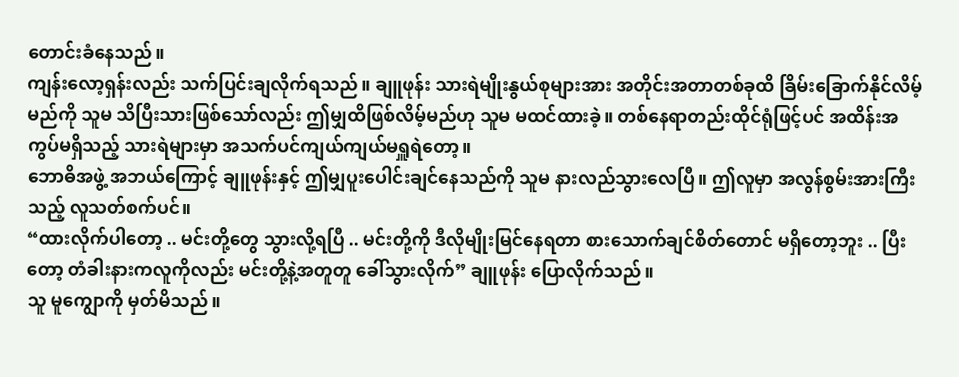တောင်းခံနေသည်။
ကျန်းလော့ရှန်းလည်း သက်ပြင်းချလိုက်ရသည်။ ချူဖုန်း သားရဲမျိုးနွယ်စုများအား အတိုင်းအတာတစ်ခုထိ ခြိမ်းခြောက်နိုင်လိမ့်မည်ကို သူမ သိပြီးသားဖြစ်သော်လည်း ဤမျှထိဖြစ်လိမ့်မည်ဟု သူမ မထင်ထားခဲ့။ တစ်နေရာတည်းထိုင်ရုံဖြင့်ပင် အထိန်းအကွပ်မရှိသည့် သားရဲများမှာ အသက်ပင်ကျယ်ကျယ်မရှူရဲတော့။
ဘောဓိအဖွဲ့ အဘယ်ကြောင့် ချူဖုန်းနှင့် ဤမျှပူးပေါင်းချင်နေသည်ကို သူမ နားလည်သွားလေပြီ။ ဤလူမှာ အလွန်စွမ်းအားကြီးသည့် လူသတ်စက်ပင်။
“ထားလိုက်ပါတော့ .. မင်းတို့တွေ သွားလို့ရပြီ .. မင်းတို့ကို ဒီလိုမျိုးမြင်နေရတာ စားသောက်ချင်စိတ်တောင် မရှိတော့ဘူး .. ပြီးတော့ တံခါးနားကလူကိုလည်း မင်းတို့နဲ့အတူတူ ခေါ်သွားလိုက်” ချူဖုန်း ပြောလိုက်သည်။
သူ မူကျွောကို မှတ်မိသည်။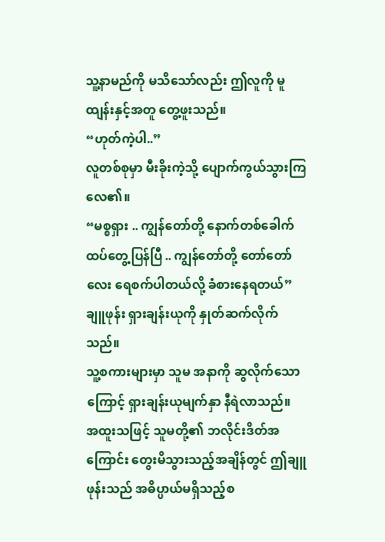သူ့နာမည်ကို မသိသော်လည်း ဤလူကို မူထျန်းနှင့်အတူ တွေ့ဖူးသည်။
“ဟုတ်ကဲ့ပါ..”
လူတစ်စုမှာ မီးခိုးကဲ့သို့ ပျောက်ကွယ်သွားကြလေ၏။
“မစ္စရှား .. ကျွန်တော်တို့ နောက်တစ်ခေါက် ထပ်တွေ့ပြန်ပြီ .. ကျွန်တော်တို့ တော်တော်လေး ရေစက်ပါတယ်လို့ ခံစားနေရတယ်” ချူဖုန်း ရှားချန်းယုကို နှုတ်ဆက်လိုက်သည်။
သူ့စကားများမှာ သူမ အနာကို ဆွလိုက်သောကြောင့် ရှားချန်းယုမျက်နှာ နီရဲလာသည်။
အထူးသဖြင့် သူမတို့၏ ဘလိုင်းဒိတ်အကြောင်း တွေးမိသွားသည့်အချိန်တွင် ဤချူဖုန်းသည် အဓိပ္ပာယ်မရှိသည့်စ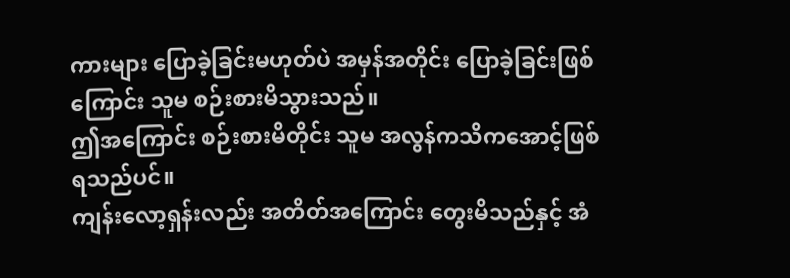ကားများ ပြောခဲ့ခြင်းမဟုတ်ပဲ အမှန်အတိုင်း ပြောခဲ့ခြင်းဖြစ်ကြောင်း သူမ စဉ်းစားမိသွားသည်။
ဤအကြောင်း စဉ်းစားမိတိုင်း သူမ အလွန်ကသိကအောင့်ဖြစ်ရသည်ပင်။
ကျန်းလော့ရှန်းလည်း အတိတ်အကြောင်း တွေးမိသည်နှင့် အံ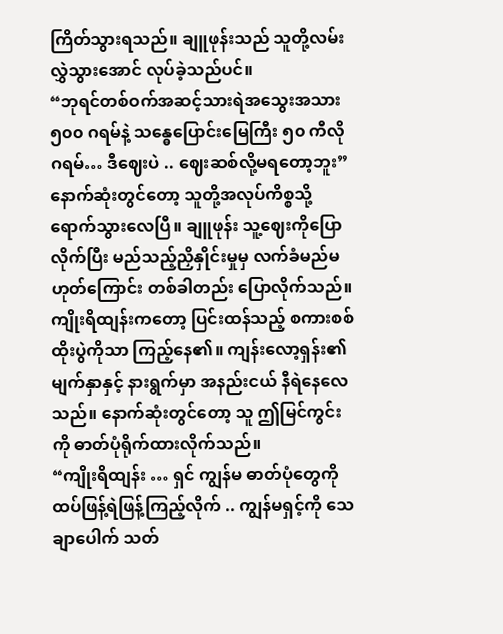ကြိတ်သွားရသည်။ ချူဖုန်းသည် သူတို့လမ်းလွှဲသွားအောင် လုပ်ခဲ့သည်ပင်။
“ဘုရင်တစ်ဝက်အဆင့်သားရဲအသွေးအသား ၅၀၀ ဂရမ်နဲ့ သန္ဓေပြောင်းမြေကြီး ၅၀ ကီလိုဂရမ်… ဒီဈေးပဲ .. ဈေးဆစ်လို့မရတော့ဘူး”
နောက်ဆုံးတွင်တော့ သူတို့အလုပ်ကိစ္စသို့ ရောက်သွားလေပြီ။ ချူဖုန်း သူ့ဈေးကိုပြောလိုက်ပြီး မည်သည့်ညှိနှိုင်းမှုမှ လက်ခံမည်မဟုတ်ကြောင်း တစ်ခါတည်း ပြောလိုက်သည်။
ကျိုးရိထျန်းကတော့ ပြင်းထန်သည့် စကားစစ်ထိုးပွဲကိုသာ ကြည့်နေ၏။ ကျန်းလော့ရှန်း၏ မျက်နှာနှင့် နားရွက်မှာ အနည်းငယ် နီရဲနေလေသည်။ နောက်ဆုံးတွင်တော့ သူ ဤမြင်ကွင်းကို ဓာတ်ပုံရိုက်ထားလိုက်သည်။
“ကျိုးရိထျန်း … ရှင် ကျွန်မ ဓာတ်ပုံတွေကို ထပ်ဖြန့်ရဲဖြန့်ကြည့်လိုက် .. ကျွန်မရှင့်ကို သေချာပေါက် သတ်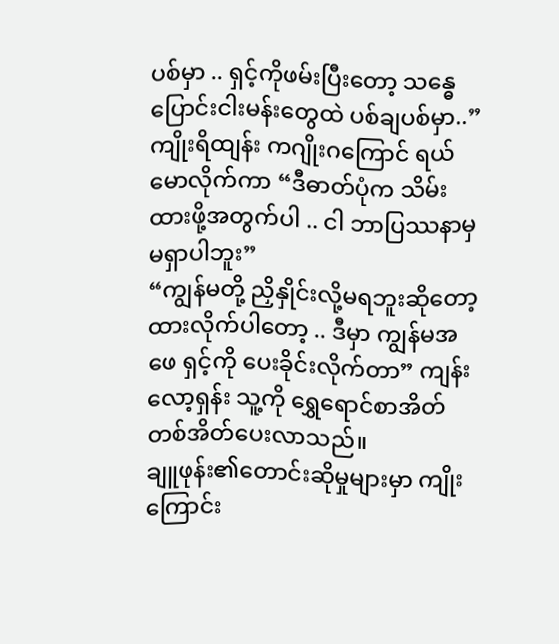ပစ်မှာ .. ရှင့်ကိုဖမ်းပြီးတော့ သန္ဓေပြောင်းငါးမန်းတွေထဲ ပစ်ချပစ်မှာ..”
ကျိုးရိထျန်း ကဂျိုးဂကြောင် ရယ်မောလိုက်ကာ “ဒီဓာတ်ပုံက သိမ်းထားဖို့အတွက်ပါ .. ငါ ဘာပြဿနာမှ မရှာပါဘူး”
“ကျွန်မတို့ ညှိနှိုင်းလို့မရဘူးဆိုတော့ ထားလိုက်ပါတော့ .. ဒီမှာ ကျွန်မအဖေ ရှင့်ကို ပေးခိုင်းလိုက်တာ” ကျန်းလော့ရှန်း သူ့ကို ရွှေရောင်စာအိတ်တစ်အိတ်ပေးလာသည်။
ချူဖုန်း၏တောင်းဆိုမှုများမှာ ကျိုးကြောင်း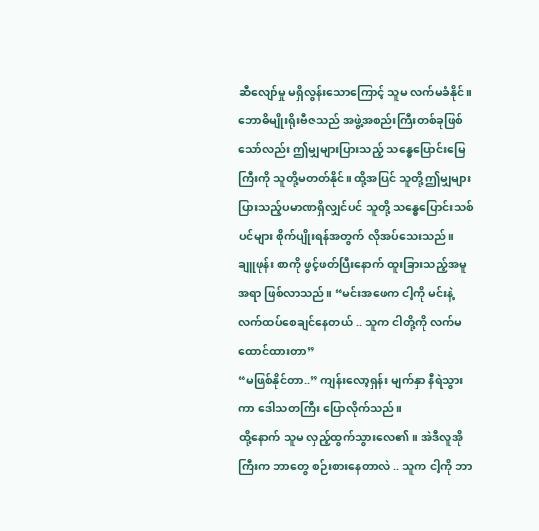ဆီလျော်မှု မရှိလွန်းသောကြောင့် သူမ လက်မခံနိုင်။ ဘောဓိမျိုးရိုးဗီဇသည် အဖွဲ့အစည်းကြီးတစ်ခုဖြစ်သော်လည်း ဤမျှများပြားသည့် သန္ဓေပြောင်းမြေကြီးကို သူတို့မတတ်နိုင်။ ထို့အပြင် သူတို့ဤမျှများပြားသည့်ပမာဏရှိလျှင်ပင် သူတို့ သန္ဓေပြောင်းသစ်ပင်များ စိုက်ပျိုးရန်အတွက် လိုအပ်သေးသည်။
ချူဖုန်း စာကို ဖွင့်ဖတ်ပြီးနောက် ထူးခြားသည့်အမူအရာ ဖြစ်လာသည်။ “မင်းအဖေက ငါ့ကို မင်းနဲ့လက်ထပ်စေချင်နေတယ် .. သူက ငါတို့ကို လက်မထောင်ထားတာ”
“မဖြစ်နိုင်တာ..” ကျန်းလော့ရှန်း မျက်နှာ နီရဲသွားကာ ဒေါသတကြီး ပြောလိုက်သည်။
ထို့နောက် သူမ လှည့်ထွက်သွားလေ၏။ အဲဒီလူအိုကြီးက ဘာတွေ စဉ်းစားနေတာလဲ .. သူက ငါ့ကို ဘာ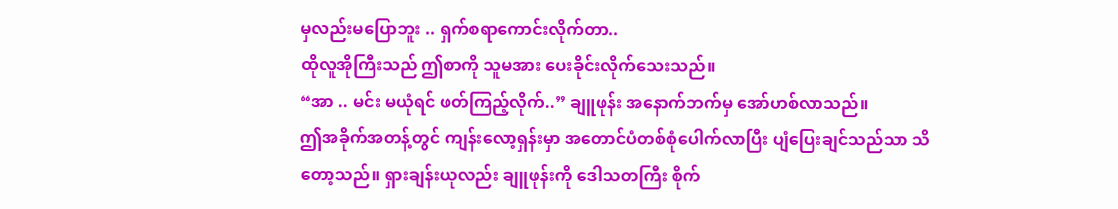မှလည်းမပြောဘူး .. ရှက်စရာကောင်းလိုက်တာ..
ထိုလူအိုကြီးသည် ဤစာကို သူမအား ပေးခိုင်းလိုက်သေးသည်။
“အာ .. မင်း မယုံရင် ဖတ်ကြည့်လိုက်..” ချူဖုန်း အနောက်ဘက်မှ အော်ဟစ်လာသည်။
ဤအခိုက်အတန့်တွင် ကျန်းလော့ရှန်းမှာ အတောင်ပံတစ်စုံပေါက်လာပြီး ပျံပြေးချင်သည်သာ သိတော့သည်။ ရှားချန်းယုလည်း ချူဖုန်းကို ဒေါသတကြီး စိုက်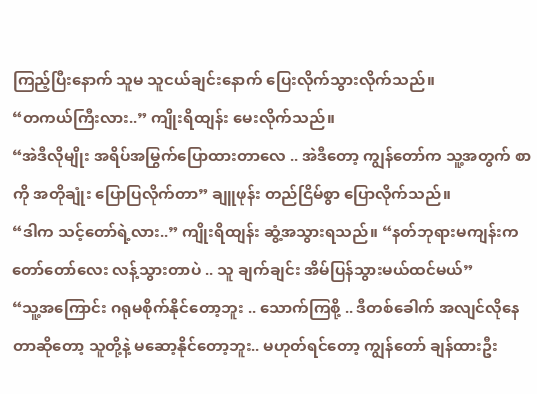ကြည့်ပြီးနောက် သူမ သူငယ်ချင်းနောက် ပြေးလိုက်သွားလိုက်သည်။
“တကယ်ကြီးလား..” ကျိုးရိထျန်း မေးလိုက်သည်။
“အဲဒီလိုမျိုး အရိပ်အမြွက်ပြောထားတာလေ .. အဲဒီတော့ ကျွန်တော်က သူ့အတွက် စာကို အတိုချုံး ပြောပြလိုက်တာ” ချူဖုန်း တည်ငြိမ်စွာ ပြောလိုက်သည်။
“ဒါက သင့်တော်ရဲ့လား..” ကျိုးရိထျန်း ဆွံ့အသွားရသည်။ “နတ်ဘုရားမကျန်းက တော်တော်လေး လန့်သွားတာပဲ .. သူ ချက်ချင်း အိမ်ပြန်သွားမယ်ထင်မယ်”
“သူ့အကြောင်း ဂရုမစိုက်နိုင်တော့ဘူး .. သောက်ကြစို့ .. ဒီတစ်ခေါက် အလျင်လိုနေတာဆိုတော့ သူတို့နဲ့ မဆော့နိုင်တော့ဘူး.. မဟုတ်ရင်တော့ ကျွန်တော် ချန်ထားဦး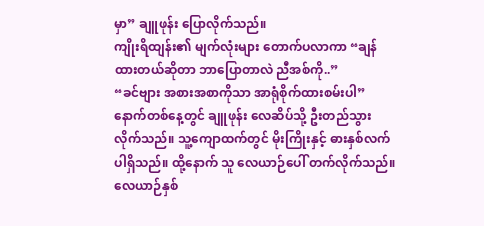မှာ” ချူဖုန်း ပြောလိုက်သည်။
ကျိုးရိထျန်း၏ မျက်လုံးများ တောက်ပလာကာ “ချန်ထားတယ်ဆိုတာ ဘာပြောတာလဲ ညီအစ်ကို..”
“ခင်ဗျား အစားအစာကိုသာ အာရုံစိုက်ထားစမ်းပါ”
နောက်တစ်နေ့တွင် ချူဖုန်း လေဆိပ်သို့ ဦးတည်သွားလိုက်သည်။ သူ့ကျောထက်တွင် မိုးကြိုးနှင့် ဓားနှစ်လက်ပါရှိသည်။ ထို့နောက် သူ လေယာဉ်ပေါ် တက်လိုက်သည်။
လေယာဉ်နှစ်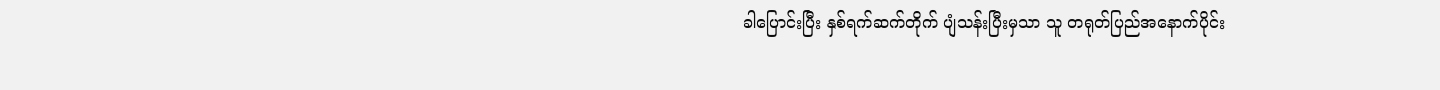ခါပြောင်းပြီး နှစ်ရက်ဆက်တိုက် ပျံသန်းပြီးမှသာ သူ တရုတ်ပြည်အနောက်ပိုင်း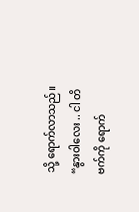သို့ ရောက်လာသည်။
“နွားဝါလေး .. ငါ တိဗက်ကို ရောက်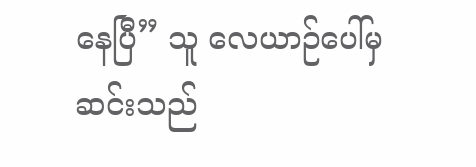နေပြီ” သူ လေယာဉ်ပေါ်မှ ဆင်းသည်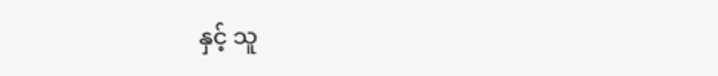နှင့် သူ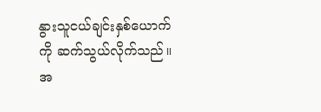နွားသူငယ်ချင်းနှစ်ယောက်ကို ဆက်သွယ်လိုက်သည်။
အ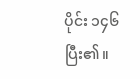ပိုင်း ၁၄၆ ပြီး၏။